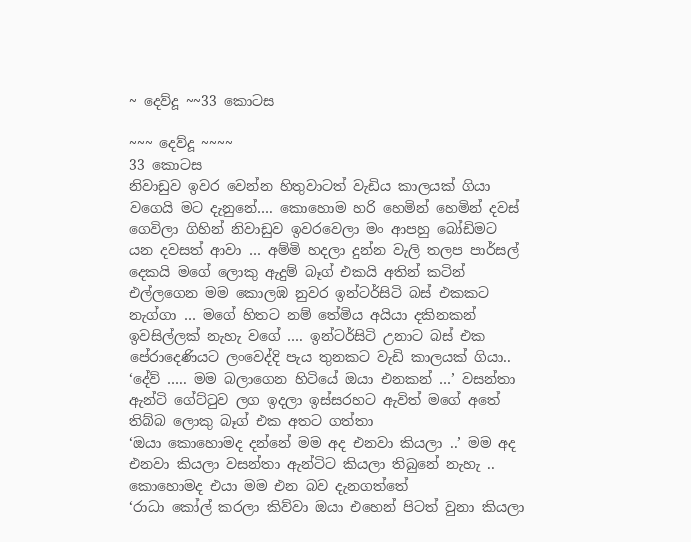~ දෙව්දූ ~~33 කොටස

~~~ දෙව්දූ ~~~~
33 කොටස
නිවාඩුව ඉවර වෙන්න හිතුවාටත් වැඩිය කාලයක් ගියා වගෙයි මට දැනුනේ…. කොහොම හරි හෙමින් හෙමින් දවස් ගෙවිලා ගිහින් නිවාඩුව ඉවරවෙලා මං ආපහු බෝඩිමට යන දවසත් ආවා … අම්මි හදලා දුන්න වැලි තලප පාර්සල් දෙකයි මගේ ලොකු ඇදුම් බෑග් එකයි අතින් කටින් එල්ලගෙන මම කොලඹ නුවර ඉන්ටර්සිටි බස් එකකට නැග්ගා … මගේ හිතට නම් තේමිය අයියා දකිනකන් ඉවසිල්ලක් නැහැ වගේ …. ඉන්ටර්සිටි උනාට බස් එක පේරාදෙණියට ලංවෙද්දි පැය තුනකට වැඩි කාලයක් ගියා..
‘දේව් ….. මම බලාගෙන හිටියේ ඔයා එනකන් …’ වසන්තා ඇන්ටි ගේට්ටුව ලග ඉදලා ඉස්සරහට ඇවිත් මගේ අතේ තිබ්බ ලොකු බෑග් එක අතට ගත්තා
‘ඔයා කොහොමද දන්නේ මම අද එනවා කියලා ..’ මම අද එනවා කියලා වසන්තා ඇන්ටිට කියලා තිබුනේ නැහැ .. කොහොමද එයා මම එන බව දැනගත්තේ
‘රාධා කෝල් කරලා කිව්වා ඔයා එහෙන් පිටත් වුනා කියලා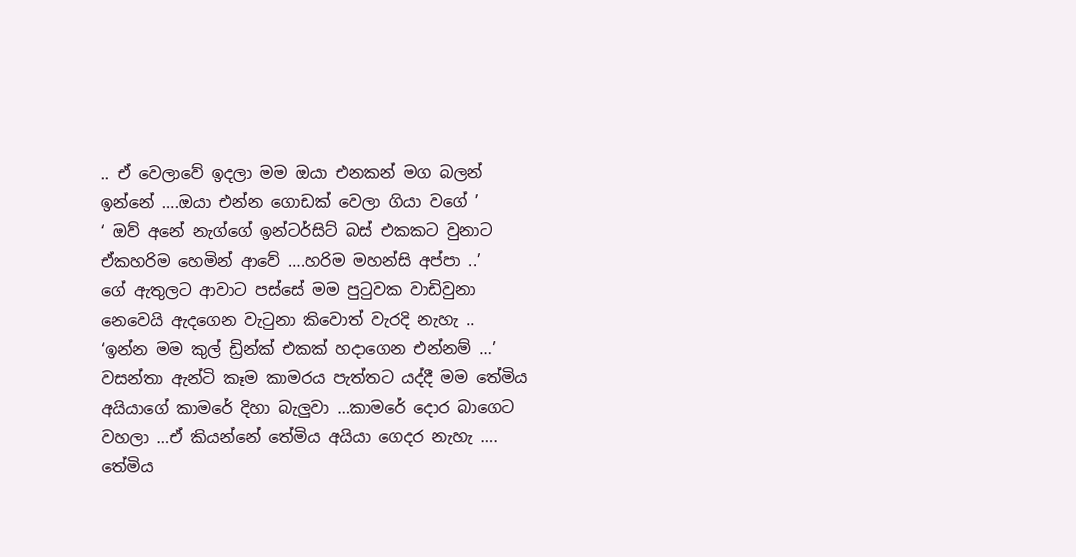.. ඒ වෙලාවේ ඉදලා මම ඔයා එනකන් මග බලන් ඉන්නේ ….ඔයා එන්න ගොඩක් වෙලා ගියා වගේ ’
‘ ඔව් අනේ නැග්ගේ ඉන්ටර්සිට් බස් එකකට වුනාට ඒකහරිම හෙමින් ආවේ ….හරිම මහන්සි අප්පා ..’
ගේ ඇතුලට ආවාට පස්සේ මම පුටුවක වාඩිවුනා නෙවෙයි ඇදගෙන වැටුනා කිවොත් වැරදි නැහැ ..
‘ඉන්න මම කුල් ඩ්‍රින්ක් එකක් හදාගෙන එන්නම් …’ වසන්තා ඇන්ටි කෑම කාමරය පැත්තට යද්දී මම තේමිය අයියාගේ කාමරේ දිහා බැලුවා …කාමරේ දොර බාගෙට වහලා …ඒ කියන්නේ තේමිය අයියා ගෙදර නැහැ …. තේමිය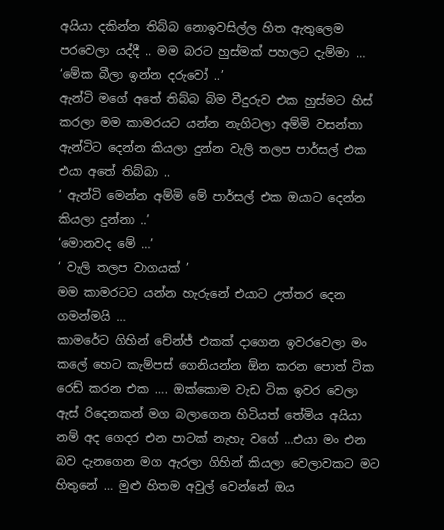අයියා දකින්න තිබ්බ නොඉවසිල්ල හිත ඇතුලෙම පරවෙලා යද්දී .. මම බරට හුස්මක් පහලට දැම්මා …
‘මේක බීලා ඉන්න දරුවෝ ..’
ඇන්ටි මගේ අතේ තිබ්බ බිම වීදුරුව එක හුස්මට හිස් කරලා මම කාමරයට යන්න නැගිටලා අම්මි වසන්තා ඇන්ටිට දෙන්න කියලා දුන්න වැලි තලප පාර්සල් එක එයා අතේ තිබ්බා ..
‘ ඇන්ටි මෙන්න අම්මි මේ පාර්සල් එක ඔයාට දෙන්න කියලා දුන්නා ..’
‘මොනවද මේ …’
‘ වැලි තලප වාගයක් ’
මම කාමරටට යන්න හැරුනේ එයාට උත්තර දෙන ගමන්මයි …
කාමරේට ගිහින් චේන්ජ් එකක් දාගෙන ඉවරවෙලා මං කලේ හෙට කැම්පස් ගෙනියන්න ඕන කරන පොත් ටික රෙඩ් කරන එක …. ඔක්කොම වැඩ ටික ඉවර වෙලා ඇස් රිදෙනකන් මග බලාගෙන හිටියත් තේමිය අයියා නම් අද ගෙදර එන පාටක් නැහැ වගේ …එයා මං එන බව දැනගෙන මග ඇරලා ගිහින් කියලා වෙලාවකට මට හිතුනේ … මුළු හිතම අවුල් වෙන්නේ ඔය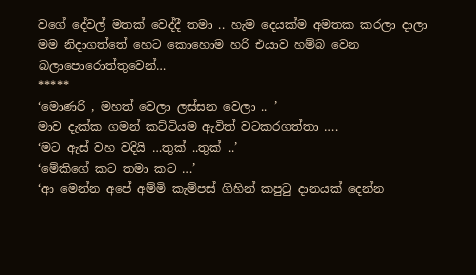වගේ දේවල් මතක් වෙද්දී තමා .. හැම දෙයක්ම අමතක කරලා දාලා මම නිදාගත්තේ හෙට කොහොම හරි එයාව හම්බ වෙන බලාපොරොත්තුවෙන්…
*****
‘මොණරි , මහත් වෙලා ලස්සන වෙලා .. ’
මාව දැක්ක ගමන් කට්ටියම ඇවිත් වටකරගත්තා ….
‘මට ඇස් වහ වදියි …තුක් ..තුක් ..’
‘මේකිගේ කට තමා කට …’
‘ආ මෙන්න අපේ අම්මි කැම්පස් ගිහින් කපුටු දානයක් දෙන්න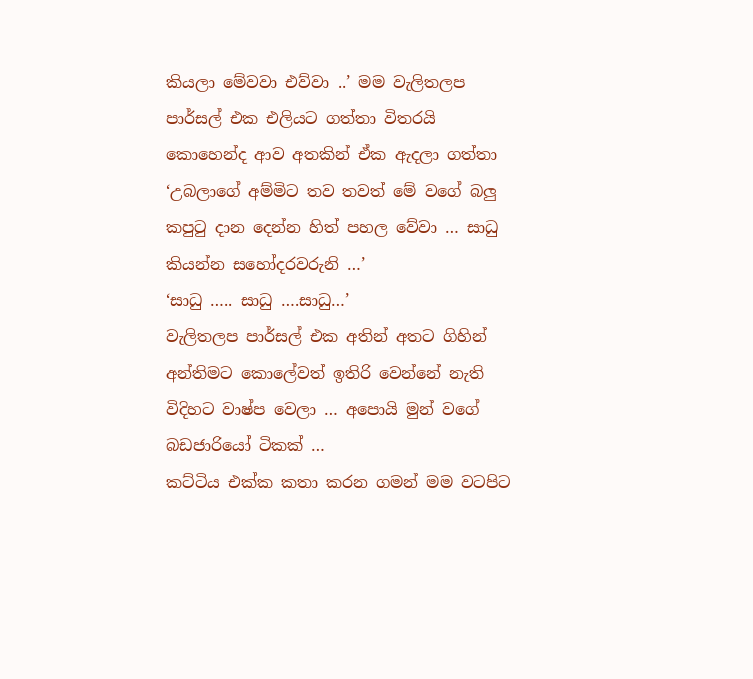කියලා මේවවා එව්වා ..’ මම වැලිතලප පාර්සල් එක එලියට ගත්තා විතරයි කොහෙන්ද ආව අතකින් ඒක ඇදලා ගත්තා
‘උබලාගේ අම්මිට තව තවත් මේ වගේ බලු කපුටු දාන දෙන්න හිත් පහල වේවා … සාධු කියන්න සහෝදරවරුනි …’
‘සාධු ….. සාධු ….සාධු…’
වැලිතලප පාර්සල් එක අතින් අතට ගිහින් අන්තිමට කොලේවත් ඉතිරි වෙන්නේ නැති විදිහට වාෂ්ප වෙලා … අපොයි මුන් වගේ බඩජාරියෝ ටිකක් …
කට්ටිය එක්ක කතා කරන ගමන් මම වටපිට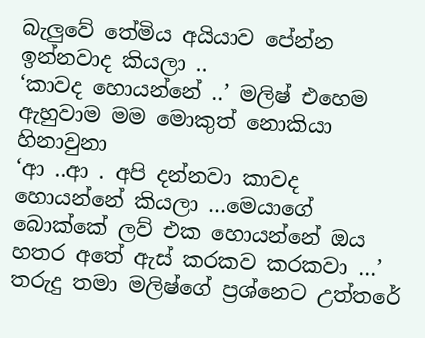බැලුවේ තේමිය අයියාව පේන්න ඉන්නවාද කියලා ..
‘කාවද හොයන්නේ ..’ මලිෂ් එහෙම ඇහුවාම මම මොකුත් නොකියා හිනාවුනා
‘ආ ..ආ . අපි දන්නවා කාවද හොයන්නේ කියලා …මෙයාගේ බොක්කේ ලව් එක හොයන්නේ ඔය හතර අතේ ඇස් කරකව කරකවා …’ තරුදු තමා මලිෂ්ගේ ප්‍රශ්නෙට උත්තරේ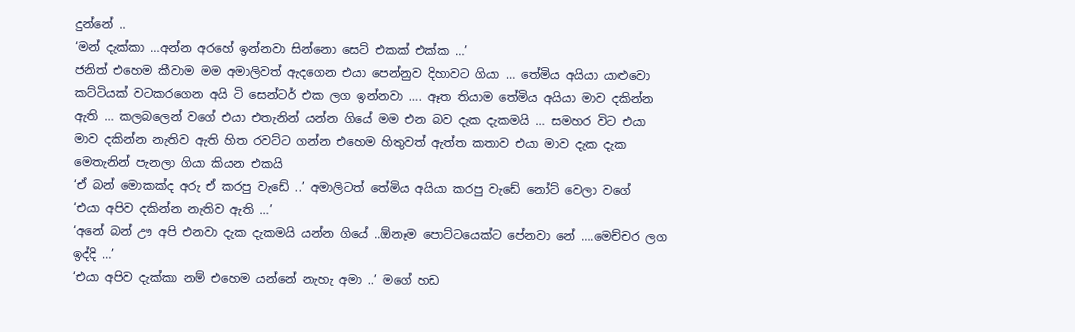දුන්නේ ..
‘මන් දැක්කා …අන්න අරහේ ඉන්නවා සින්නො සෙට් එකක් එක්ක …’
ජනිත් එහෙම කීවාම මම අමාලිවත් ඇදගෙන එයා පෙන්නුව දිහාවට ගියා … තේමිය අයියා යාළුවො කට්ටියක් වටකරගෙන අයි ටි සෙන්ටර් එක ලග ඉන්නවා …. ඈත තියාම තේමිය අයියා මාව දකින්න ඇති … කලබලෙන් වගේ එයා එතැනින් යන්න ගියේ මම එන බව දැක දැකමයි … සමහර විට එයා මාව දකින්න නැතිව ඇති හිත රවට්ට ගන්න එහෙම හිතුවත් ඇත්ත කතාව එයා මාව දැක දැක මෙතැනින් පැනලා ගියා කියන එකයි
‘ඒ බන් මොකක්ද අරු ඒ කරපු වැඩේ ..’ අමාලිටත් තේමිය අයියා කරපු වැඩේ නෝට් වෙලා වගේ
‘එයා අපිව දකින්න නැතිව ඇති …’
‘අනේ බන් ඌ අපි එනවා දැක දැකමයි යන්න ගියේ ..ඕනෑම පොට්ටයෙක්ට පේනවා නේ ….මෙච්චර ලග ඉද්දි …’
‘එයා අපිව දැක්කා නම් එහෙම යන්නේ නැහැ අමා ..’ මගේ හඩ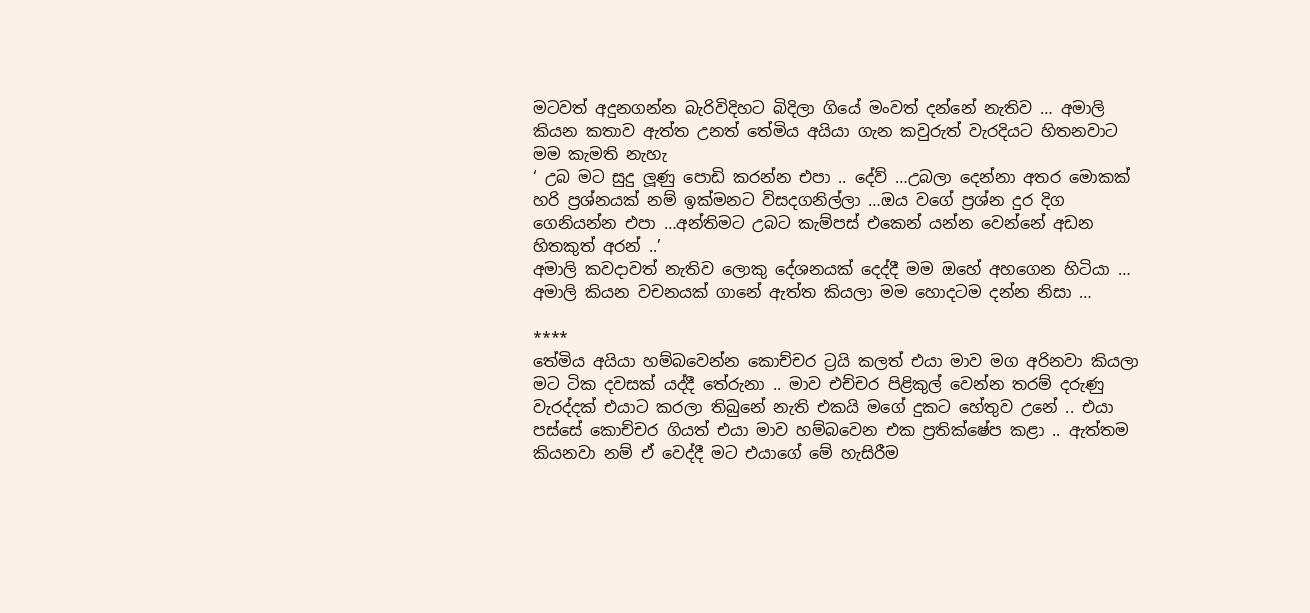මටවත් අදුනගන්න බැරිවිදිහට බිදිලා ගියේ මංවත් දන්නේ නැතිව … අමාලි කියන කතාව ඇත්ත උනත් තේමිය අයියා ගැන කවුරුත් වැරදියට හිතනවාට මම කැමති නැහැ
‘ උබ මට සුදු ලූණු පොඩි කරන්න එපා .. දේව් …උබලා දෙන්නා අතර මොකක් හරි ප්‍රශ්නයක් නම් ඉක්මනට විසදගනිල්ලා …ඔය වගේ ප්‍රශ්න දුර දිග ගෙනියන්න එපා …අන්තිමට උබට කැම්පස් එකෙන් යන්න වෙන්නේ අඩන හිතකුත් අරන් ..’
අමාලි කවදාවත් නැතිව ලොකු දේශනයක් දෙද්දී මම ඔහේ අහගෙන හිටියා … අමාලි කියන වචනයක් ගානේ ඇත්ත කියලා මම හොදටම දන්න නිසා …

****
තේමිය අයියා හම්බවෙන්න කොච්චර ට්‍රයි කලත් එයා මාව මග අරිනවා කියලා මට ටික දවසක් යද්දී තේරුනා .. මාව එච්චර පිළිකුල් වෙන්න තරම් දරුණු වැරද්දක් එයාට කරලා තිබුනේ නැති එකයි මගේ දුකට හේතුව උනේ .. එයා පස්සේ කොච්චර ගියත් එයා මාව හම්බවෙන එක ප්‍රතික්ෂේප කළා .. ඇත්තම කියනවා නම් ඒ වෙද්දී මට එයාගේ මේ හැසිරීම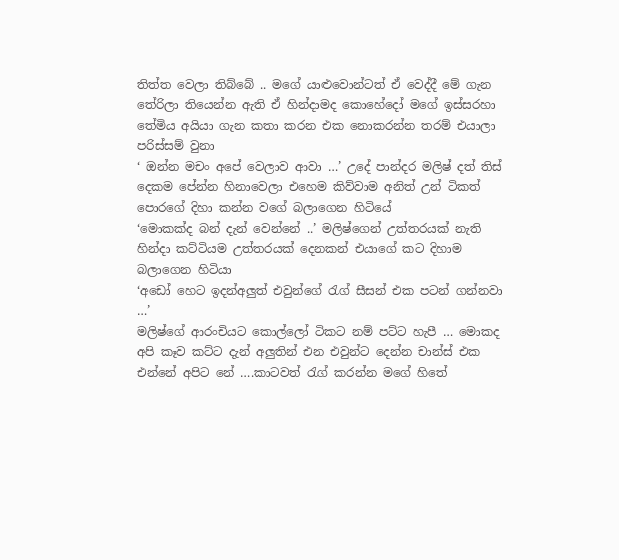තිත්ත වෙලා තිබ්බේ .. මගේ යාළුවොන්ටත් ඒ වෙද්දී මේ ගැන තේරිලා තියෙන්න ඇති ඒ හින්දාමද කොහේදෝ මගේ ඉස්සරහා තේමිය අයියා ගැන කතා කරන එක නොකරන්න තරම් එයාලා පරිස්සම් වුනා
‘ ඔන්න මචං අපේ වෙලාව ආවා …’ උදේ පාන්දර මලිෂ් දත් තිස් දෙකම පේන්න හිනාවෙලා එහෙම කිව්වාම අනිත් උන් ටිකත් පොරගේ දිහා කන්න වගේ බලාගෙන හිටියේ
‘මොකක්ද බන් දැන් වෙන්නේ ..’ මලිෂ්ගෙන් උත්තරයක් නැති හින්දා කට්ටියම උත්තරයක් දෙනකන් එයාගේ කට දිහාම බලාගෙන හිටියා
‘අඩෝ හෙට ඉදන්අලුත් එවුන්ගේ රැග්‍ සීසන් එක පටන් ගන්නවා …’
මලිෂ්ගේ ආරංචියට කොල්ලෝ ටිකට නම් පට්ට හැපී … මොකද අපි කෑව කට්ට දැන් අලුතින් එන එවුන්ට දෙන්න චාන්ස් එක එන්නේ අපිට නේ ….කාටවත් රැග්‍ කරන්න මගේ හිතේ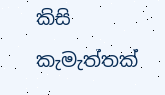කිසි කැමැත්තක්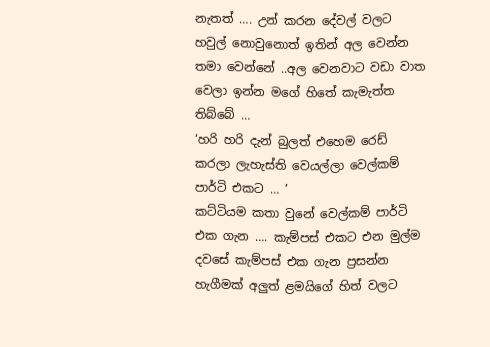නැතත් …. උන් කරන දේවල් වලට හවුල් නොවුනොත් ඉතින් අල වෙන්න තමා වෙන්නේ ..අල වෙනවාට වඩා වාත වෙලා ඉන්න මගේ හිතේ කැමැත්ත තිබ්බේ …
‘හරි හරි දැන් බුලත් එහෙම රෙඩ් කරලා ලැහැස්ති වෙයල්ලා වෙල්කම් පාර්ටි එකට … ’
කට්ටියම කතා වුනේ වෙල්කම් පාර්ටි එක ගැන …. කැම්පස් එකට එන මුල්ම දවසේ කැම්පස් එක ගැන ප්‍රසන්න හැගීමක් අලුත් ළමයිගේ හිත් වලට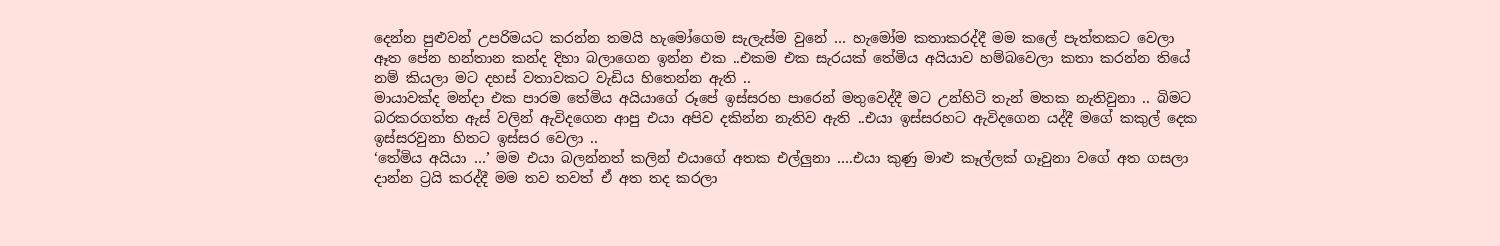දෙන්න පුළුවන් උපරිමයට කරන්න තමයි හැමෝගෙම සැලැස්ම වුනේ … හැමෝම කතාකරද්දී මම කලේ පැත්තකට වෙලා ඈත පේන හන්තාන කන්ද දිහා බලාගෙන ඉන්න එක ..එකම එක සැරයක් තේමිය අයියාව හම්බවෙලා කතා කරන්න තියේ නම් කියලා මට දහස් වතාවකට වැඩිය හිතෙන්න ඇති ..
මායාවක්ද මන්දා එක පාරම තේමිය අයියාගේ රූපේ ඉස්සරහ පාරෙන් මතුවෙද්දී මට උන්හිටි තැන් මතක නැතිවුනා .. බිමට බරකරගත්ත ඇස් වලින් ඇවිදගෙන ආපු එයා අපිව දකින්න නැතිව ඇති ..එයා ඉස්සරහට ඇවිදගෙන යද්දී මගේ කකුල් දෙක ඉස්සරවුනා හිතට ඉස්සර වෙලා ..
‘තේමිය අයියා …’ මම එයා බලන්නත් කලින් එයාගේ අතක එල්ලුනා ….එයා කුණු මාළු කෑල්ලක් ගෑවුනා වගේ අත ගසලා දාන්න ට්‍රයි කරද්දී මම තව තවත් ඒ අත තද කරලා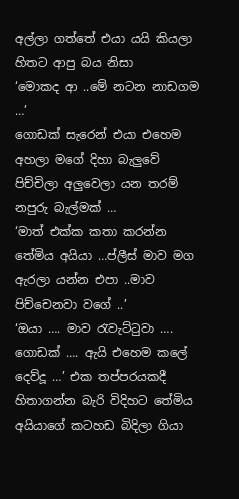අල්ලා ගත්තේ එයා යයි කියලා හිතට ආපු බය නිසා
‘මොකද ආ ..මේ නටන නාඩගම …’
ගොඩක් සැරෙන් එයා එහෙම අහලා මගේ දිහා බැලුවේ පිච්චිලා අලුවෙලා යන තරම් නපුරු බැල්මක් …
‘මාත් එක්ක කතා කරන්න තේමිය අයියා …ප්ලීස් මාව මග ඇරලා යන්න එපා ..මාව පිච්චෙනවා වගේ ..’
‘ඔයා …. මාව රැවැට්ටුවා …. ගොඩක් …. ඇයි එහෙම කලේ දෙව්දූ …’ එක තප්පරයකදී හිතාගන්න බැරි විදිහට තේමිය අයියාගේ කටහඩ බිදිලා ගියා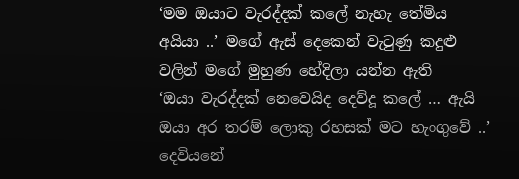‘මම ඔයාට වැරද්දක් කලේ නැහැ තේමිය අයියා ..’ මගේ ඇස් දෙකෙන් වැටුණු කදුළු වලින් මගේ මුහුණ හේදිලා යන්න ඇති
‘ඔයා වැරද්දක් නෙවෙයිද දෙව්දූ කලේ … ඇයි ඔයා අර තරම් ලොකු රහසක් මට හැංගුවේ ..’
දෙවියනේ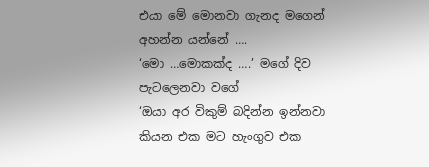එයා මේ මොනවා ගැනද මගෙන් අහන්න යන්නේ ….
‘මො …මොකක්ද ….’ මගේ දිව පැටලෙනවා වගේ
‘ඔයා අර විකුම් බදින්න ඉන්නවා කියන එක මට හැංගුව එක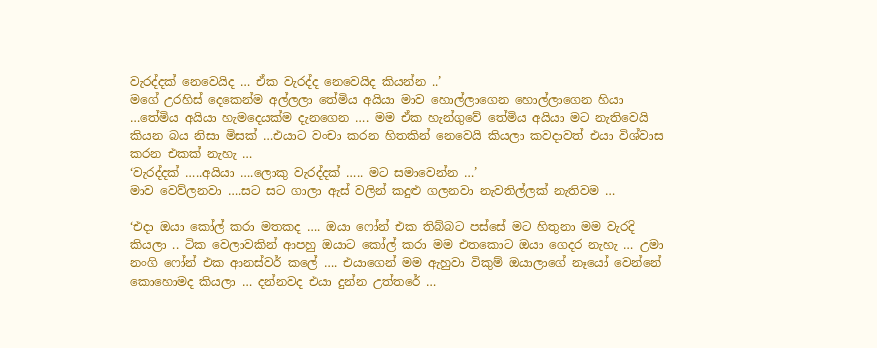වැරද්දක් නෙවෙයිද … ඒක වැරද්ද නෙවෙයිද කියන්න ..’
මගේ උරහිස් දෙකෙන්ම අල්ලලා තේමිය අයියා මාව හොල්ලාගෙන හොල්ලාගෙන හියා …තේමිය අයියා හැමදෙයක්ම දැනගෙන …. මම ඒක හැන්ගුවේ තේමිය අයියා මට නැතිවෙයි කියන බය නිසා මිසක් …එයාට වංචා කරන හිතකින් නෙවෙයි කියලා කවදාවත් එයා විශ්වාස කරන එකක් නැහැ …
‘වැරද්දක් …..අයියා ….ලොකු වැරද්දක් ….. මට සමාවෙන්න …’
මාව වෙව්ලනවා ….සට සට ගාලා ඇස් වලින් කදුළු ගලනවා නැවතිල්ලක් නැතිවම …

‘එදා ඔයා කෝල් කරා මතකද …. ඔයා ෆෝන් එක තිබ්බට පස්සේ මට හිතුනා මම වැරදි කියලා .. ටික වෙලාවකින් ආපහු ඔයාට කෝල් කරා මම එතකොට ඔයා ගෙදර නැහැ … උමා නංගි ෆෝන් එක ආනස්වර් කලේ …. එයාගෙන් මම ඇහුවා විකුම් ඔයාලාගේ නෑයෝ වෙන්නේ කොහොමද කියලා … දන්නවද එයා දුන්න උත්තරේ …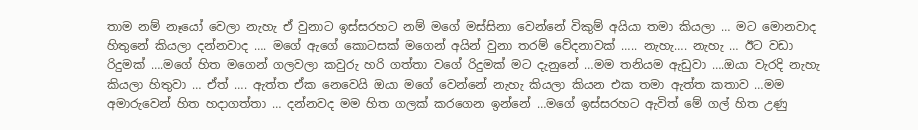තාම නම් නෑයෝ වෙලා නැහැ ඒ වුනාට ඉස්සරහට නම් මගේ මස්සිනා වෙන්නේ විකුම් අයියා තමා කියලා … මට මොනවාද හිතුනේ කියලා දන්නවාද …. මගේ ඇගේ කොටසක් මගෙන් අයින් වුනා තරම් වේදනාවක් ….. නැහැ…. නැහැ … ඊට වඩා රිදුමක් ….මගේ හිත මගෙන් ගලවලා කවුරු හරි ගත්තා වගේ රිදුමක් මට දැනුනේ …මම තනියම ඇඩුවා ….ඔයා වැරදි නැහැ කියලා හිතුවා … ඒත් …. ඇත්ත ඒක නෙවෙයි ඔයා මගේ වෙන්නේ නැහැ කියලා කියන එක තමා ඇත්ත කතාව …මම අමාරුවෙන් හිත හදාගත්තා … දන්නවද මම හිත ගලක් කරගෙන ඉන්නේ …මගේ ඉස්සරහට ඇවිත් මේ ගල් හිත උණු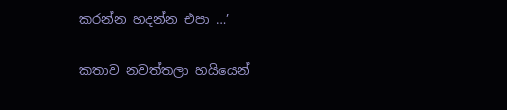කරන්න හදන්න එපා …’

කතාව නවත්තලා හයියෙන්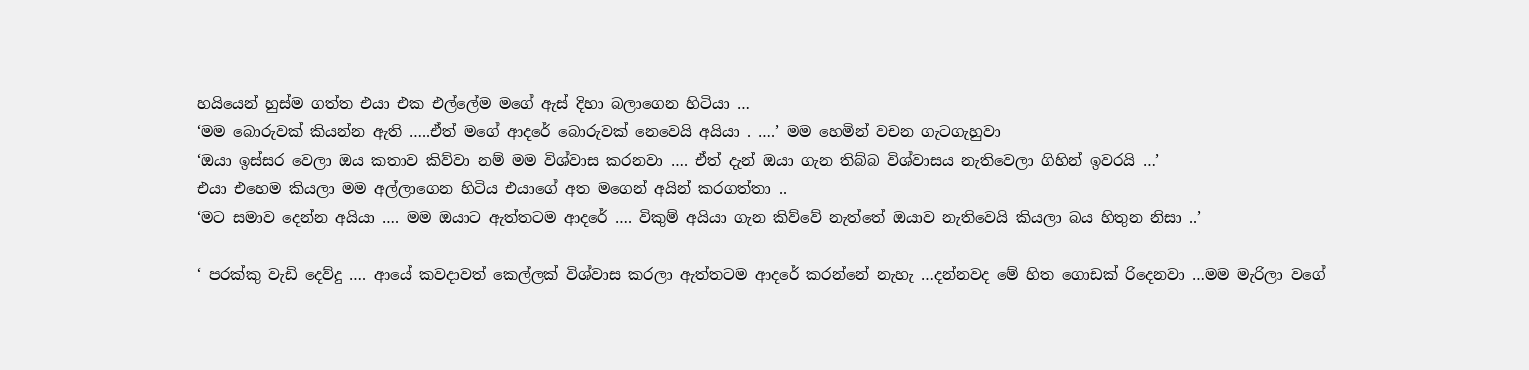හයියෙන් හුස්ම ගත්ත එයා එක එල්ලේම මගේ ඇස් දිහා බලාගෙන හිටියා …
‘මම බොරුවක් කියන්න ඇති …..ඒත් මගේ ආදරේ බොරුවක් නෙවෙයි අයියා . ….’ මම හෙමින් වචන ගැටගැහුවා
‘ඔයා ඉස්සර වෙලා ඔය කතාව කිව්වා නම් මම විශ්වාස කරනවා …. ඒත් දැන් ඔයා ගැන තිබ්බ විශ්වාසය නැතිවෙලා ගිහින් ඉවරයි …’
එයා එහෙම කියලා මම අල්ලාගෙන හිටිය එයාගේ අත මගෙන් අයින් කරගත්තා ..
‘මට සමාව දෙන්න අයියා …. මම ඔයාට ඇත්තටම ආදරේ …. විකුම් අයියා ගැන කිව්වේ නැත්තේ ඔයාව නැතිවෙයි කියලා බය හිතුන නිසා ..’

‘ පරක්කු වැඩි දෙව්දු …. ආයේ කවදාවත් කෙල්ලක් විශ්වාස කරලා ඇත්තටම ආදරේ කරන්නේ නැහැ …දන්නවද මේ හිත ගොඩක් රිදෙනවා …මම මැරිලා වගේ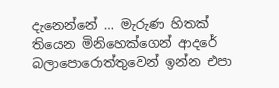දැනෙන්නේ … මැරුණ හිතක් තියෙන මිනිහෙක්ගෙන් ආදරේ බලාපොරොත්තුවෙන් ඉන්න එපා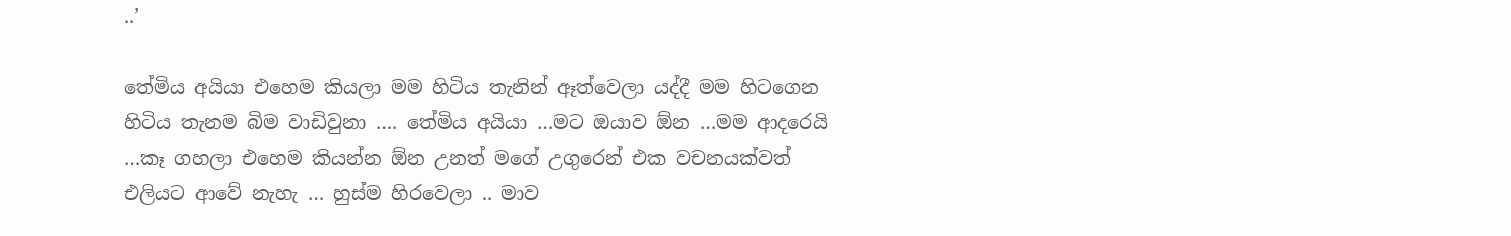..’

තේමිය අයියා එහෙම කියලා මම හිටිය තැනින් ඈත්වෙලා යද්දී මම හිටගෙන හිටිය තැනම බිම වාඩිවුනා …. තේමිය අයියා …මට ඔයාව ඕන …මම ආදරෙයි …කෑ ගහලා එහෙම කියන්න ඕන උනත් මගේ උගුරෙන් එක වචනයක්වත් එලියට ආවේ නැහැ … හුස්ම හිරවෙලා .. මාව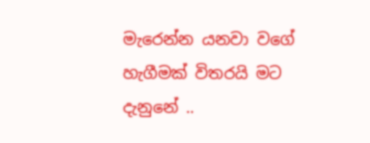මැරෙන්න යනවා වගේ හැගීමක් විතරයි මට දැනුනේ ..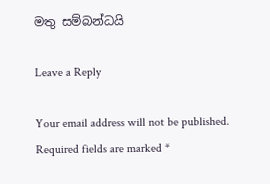මතු සම්බන්ධයි

Leave a Reply

Your email address will not be published. Required fields are marked *